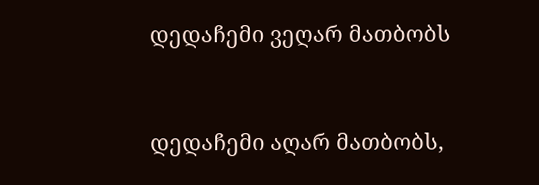დედაჩემი ვეღარ მათბობს


დედაჩემი აღარ მათბობს,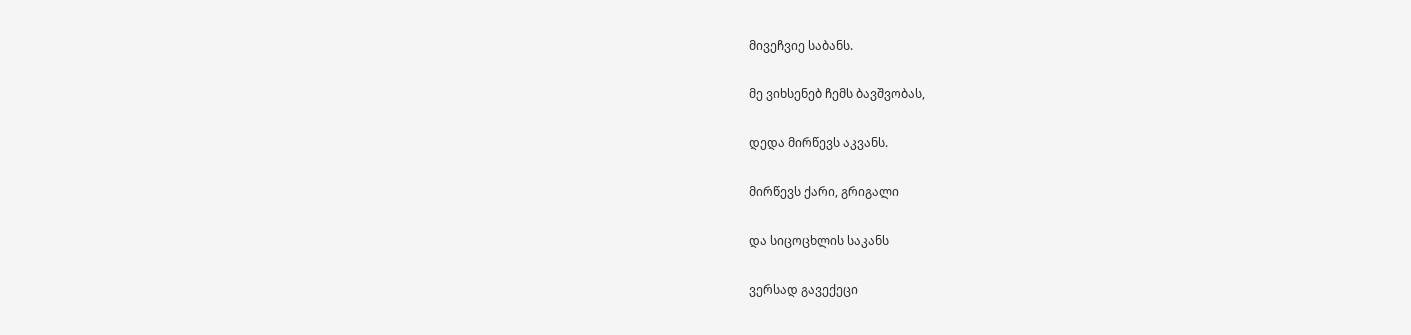მივეჩვიე საბანს.

მე ვიხსენებ ჩემს ბავშვობას,

დედა მირწევს აკვანს.

მირწევს ქარი, გრიგალი

და სიცოცხლის საკანს

ვერსად გავექეცი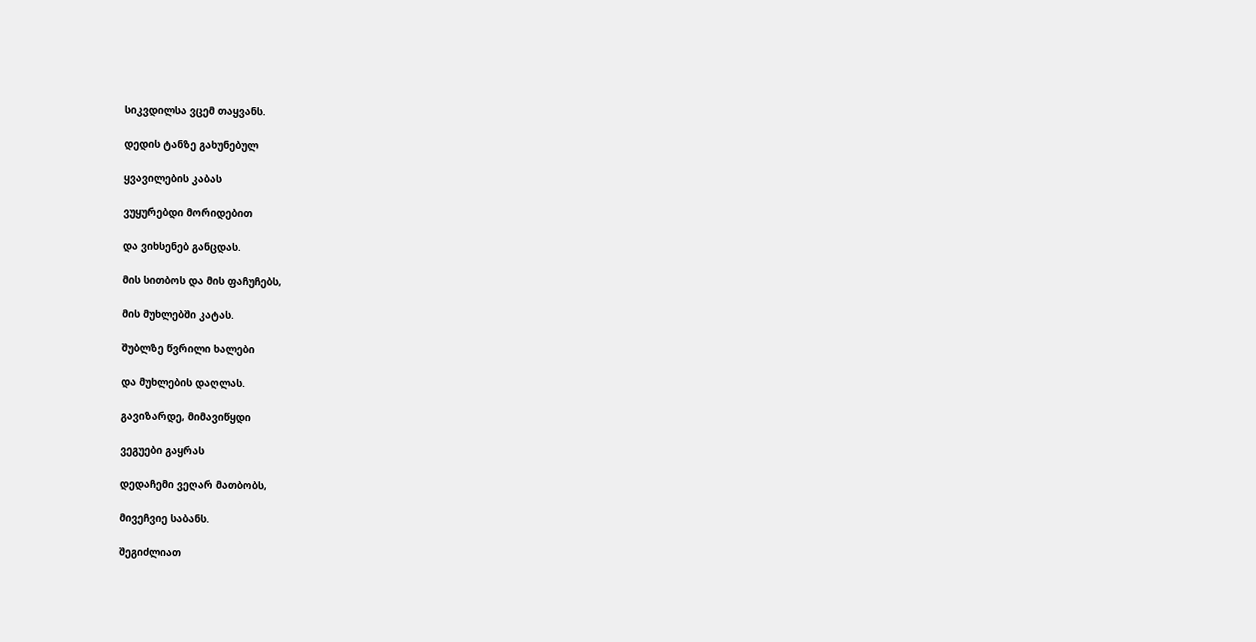სიკვდილსა ვცემ თაყვანს.

დედის ტანზე გახუნებულ

ყვავილების კაბას

ვუყურებდი მორიდებით

და ვიხსენებ განცდას.

მის სითბოს და მის ფაჩუჩებს,

მის მუხლებში კატას.

შუბლზე წვრილი ხალები

და მუხლების დაღლას.

გავიზარდე, მიმავიწყდი

ვეგუები გაყრას

დედაჩემი ვეღარ მათბობს,

მივეჩვიე საბანს.

შეგიძლიათ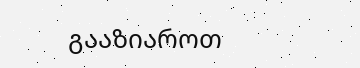გააზიაროთ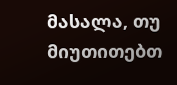მასალა, თუ მიუთითებთ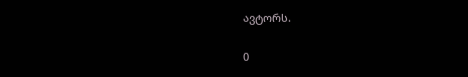ავტორს.

0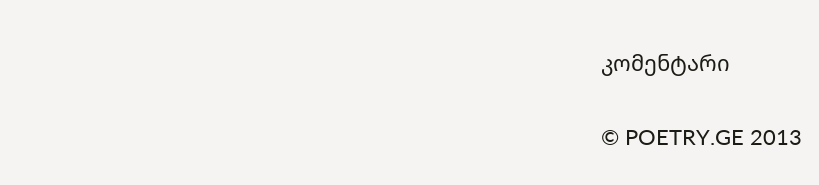კომენტარი

© POETRY.GE 2013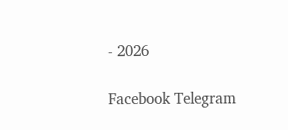- 2026

Facebook Telegram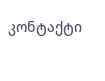კონტაქტი